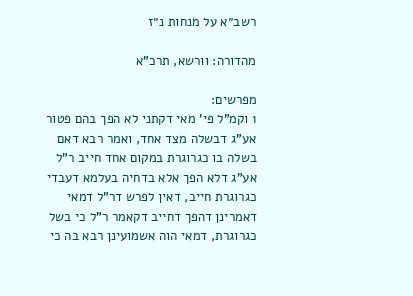רשב״א על מנחות נ״ז

מהדורה: וורשא, תרכ"א

מפרשים:
1 וקמ"ל פי' מאי דקתני לא הפך בהם פטור אע"ג דבשלה מצד אחד, ואמר רבא דאם בשלה בו כגרוגרת במקום אחד חייב ר"ל אע"ג דלא הפך אלא בדחיה בעלמא דעבדי כגרוגרת חייב, דאין לפרש דר"ל דמאי דאמרינן דהפך דחייב דקאמר ר"ל כי בשל כגרוגרת, דמאי הוה אשמועינן רבא בה כי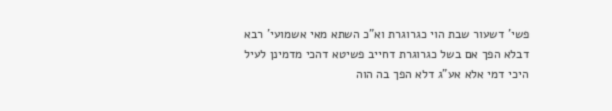פשי' דשעור שבת הוי כגרוגרת וא"כ השתא מאי אשמועי' רבא דבלא הפך אם בשל כגרוגרת דחייב פשיטא דהכי מדמינן לעיל היכי דמי אלא אע"ג דלא הפך בה הוה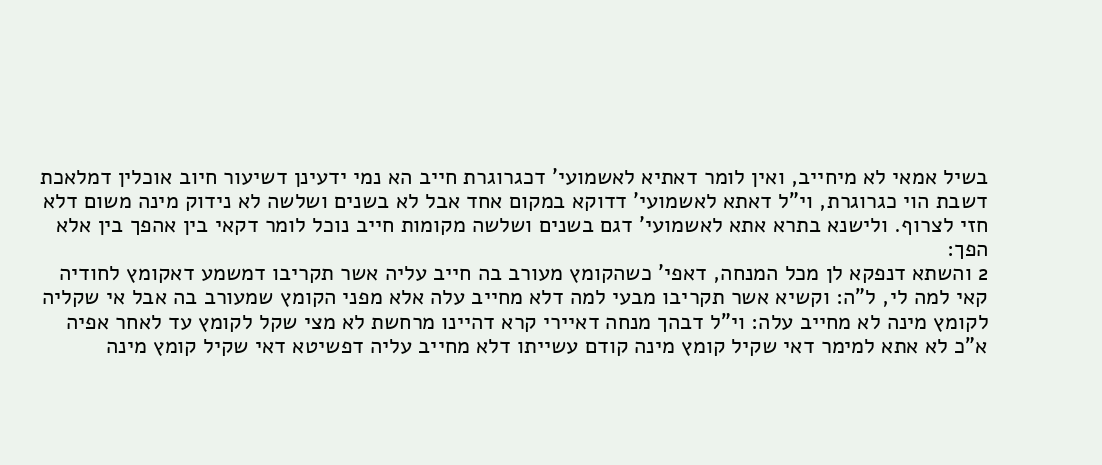בשיל אמאי לא מיחייב, ואין לומר דאתיא לאשמועי' דכגרוגרת חייב הא נמי ידעינן דשיעור חיוב אוכלין דמלאכת דשבת הוי כגרוגרת, וי"ל דאתא לאשמועי' דדוקא במקום אחד אבל לא בשנים ושלשה לא נידוק מינה משום דלא חזי לצרוף. ולישנא בתרא אתא לאשמועי' דגם בשנים ושלשה מקומות חייב נוכל לומר דקאי בין אהפך בין אלא הפך:
2 והשתא דנפקא לן מכל המנחה, דאפי' כשהקומץ מעורב בה חייב עליה אשר תקריבו דמשמע דאקומץ לחודיה קאי למה לי, ל"ה: וקשיא אשר תקריבו מבעי למה דלא מחייב עלה אלא מפני הקומץ שמעורב בה אבל אי שקליה לקומץ מינה לא מחייב עלה: וי"ל דבהך מנחה דאיירי קרא דהיינו מרחשת לא מצי שקל לקומץ עד לאחר אפיה א"כ לא אתא למימר דאי שקיל קומץ מינה קודם עשייתו דלא מחייב עליה דפשיטא דאי שקיל קומץ מינה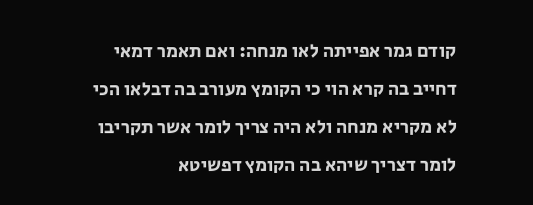קודם גמר אפייתה לאו מנחה: ואם תאמר דמאי דחייב בה קרא הוי כי הקומץ מעורב בה דבלאו הכי לא מקריא מנחה ולא היה צריך לומר אשר תקריבו לומר דצריך שיהא בה הקומץ דפשיטא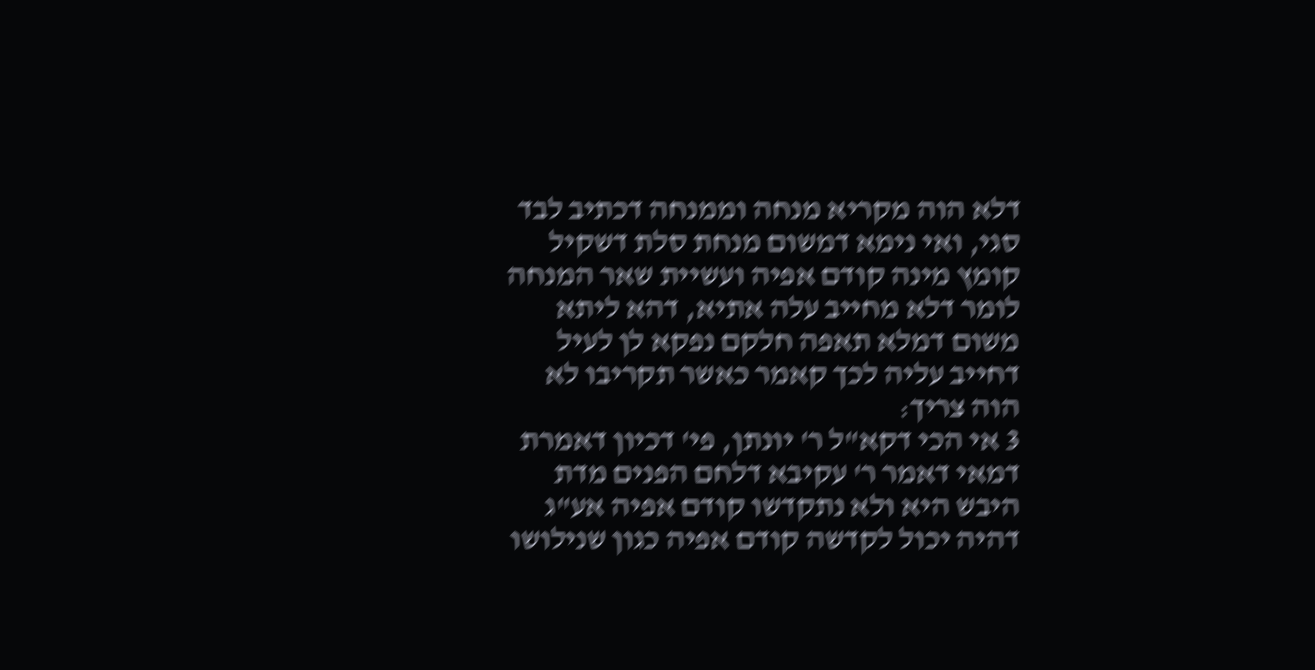דלא הוה מקריא מנחה וממנחה דכתיב לבד סגי, ואי נימא דמשום מנחת סלת דשקיל קומץ מינה קודם אפיה ועשיית שאר המנחה לומר דלא מחייב עלה אתיא, דהא ליתא משום דמלא תאפה חלקם נפקא לן לעיל דחייב עליה לכך קאמר כאשר תקריבו לא הוה צריך:
3 אי הכי דקא"ל ר' יונתן, פי' דכיון דאמרת דמאי דאמר ר' עקיבא דלחם הפנים מדת היבש היא ולא נתקדשו קודם אפיה אע"ג דהיה יכול לקדשה קודם אפיה כגון שנילושו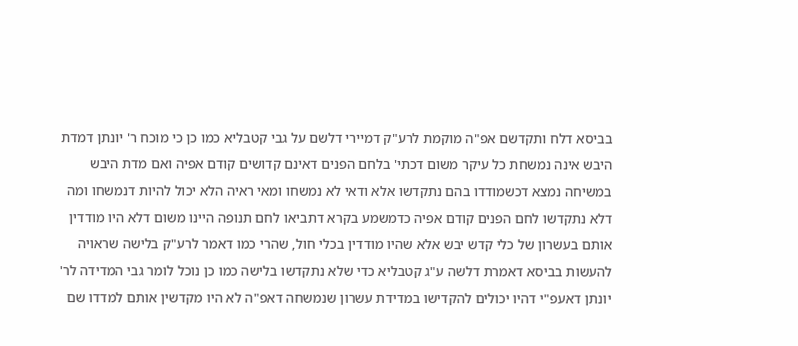בביסא דלח ותקדשם אפ"ה מוקמת לרע"ק דמיירי דלשם על גבי קטבליא כמו כן כי מוכח ר' יונתן דמדת היבש אינה נמשחת כל עיקר משום דכתי' בלחם הפנים דאינם קדושים קודם אפיה ואם מדת היבש במשיחה נמצא דכשמודדו בהם נתקדשו אלא ודאי לא נמשחו ומאי ראיה הלא יכול להיות דנמשחו ומה דלא נתקדשו לחם הפנים קודם אפיה כדמשמע בקרא דתביאו לחם תנופה היינו משום דלא היו מודדין אותם בעשרון של כלי קדש יבש אלא שהיו מודדין בכלי חול, שהרי כמו דאמר לרע"ק בלישה שראויה להעשות בביסא דאמרת דלשה ע"ג קטבליא כדי שלא נתקדשו בלישה כמו כן נוכל לומר גבי המדידה לר' יונתן דאעפ"י דהיו יכולים להקדישו במדידת עשרון שנמשחה דאפ"ה לא היו מקדשין אותם למדדו שם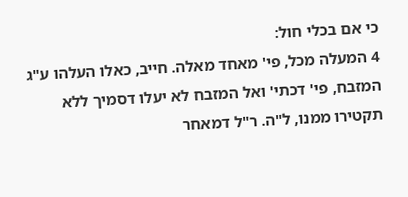כי אם בכלי חול:
4 המעלה מכל, פי' מאחד מאלה. חייב, כאלו העלהו ע"ג המזבח, פי' דכתי' ואל המזבח לא יעלו דסמיך ללא תקטירו ממנו, ל"ה. ר"ל דמאחר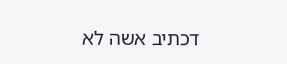דכתיב אשה לא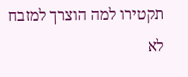תקטירו למה הוצרך למזבח לא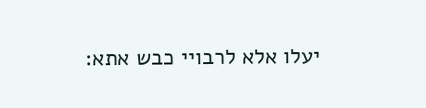יעלו אלא לרבויי כבש אתא: